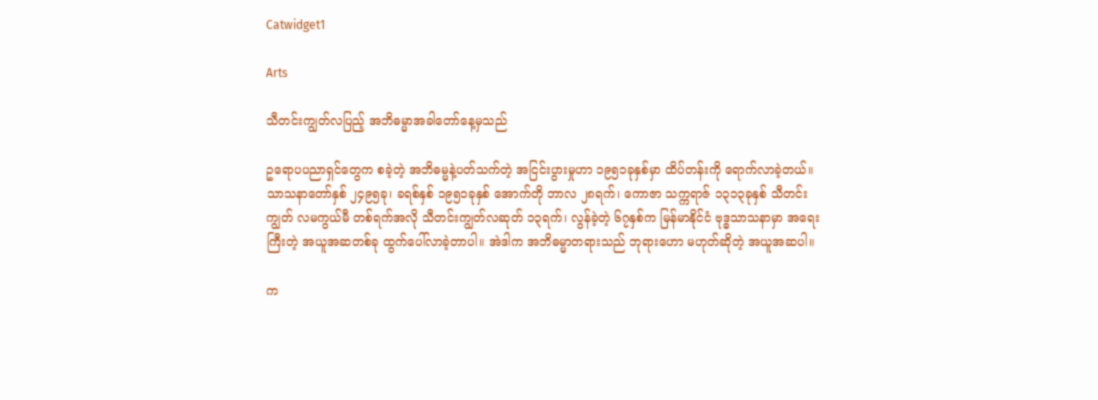Catwidget1

Arts

သီတင်းကျွတ်လပြည့် အဘိဓမ္မာအခါတော်နေ့မှသည်

ဥရောပပညာရှင်တွေက စခဲ့တဲ့ အဘိဓမ္မနဲ့ပတ်သက်တဲ့ အငြင်းပွားမှုဟာ ၁၉၅၁ခုနှစ်မှာ ထိပ်တန်းကို ရောက်လာခဲ့တယ်။ သာသနာတော်နှစ် ၂၄၉၅ခု၊ ခရစ်နှစ် ၁၉၅၁ခုနှစ် အောက်တို ဘာလ ၂၈ရက်၊ ကောဇာ သက္ကရာဇ် ၁၃၁၃ခုနှစ် သီတင်းကျွတ် လမကွယ်မီ တစ်ရက်အလို သီတင်းကျွတ်လဆုတ် ၁၃ရက်၊ လွန်ခဲ့တဲ့ ၆၇နှစ်က မြန်မာနိုင်ငံ ဗုဒ္ဓသာသနာမှာ အရေးကြီးတဲ့ အယူအဆတစ်ခု ထွက်ပေါ်လာခဲ့တာပါ။ အဲဒါက အဘိဓမ္မာတရားသည် ဘုရားဟော မဟုတ်ဆိုတဲ့ အယူအဆပါ။

က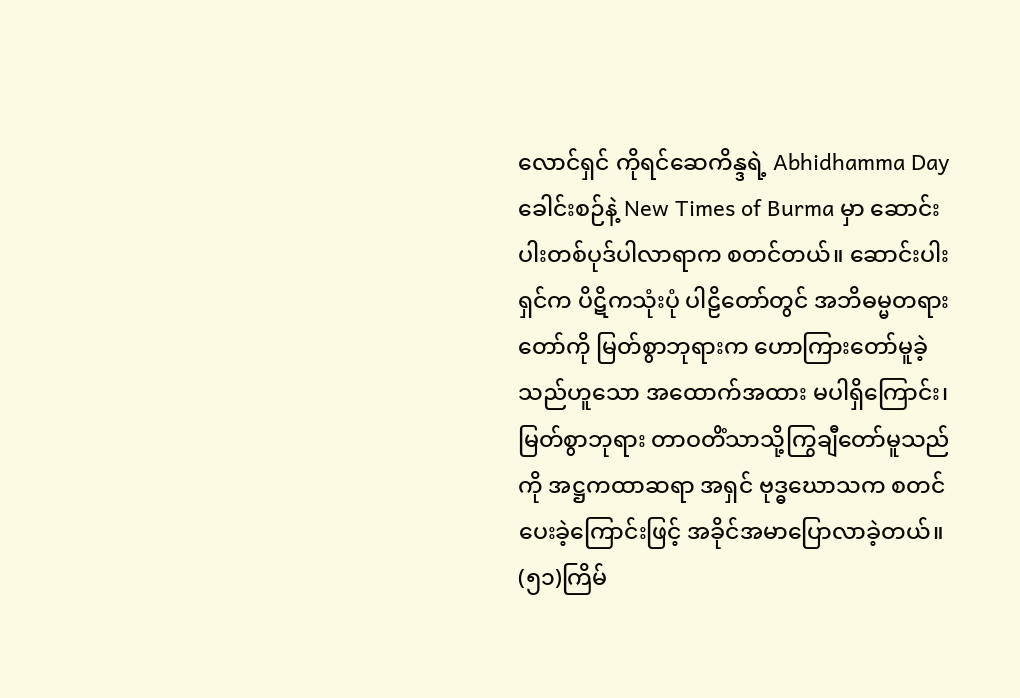လောင်ရှင် ကိုရင်ဆေကိန္ဒရဲ့ Abhidhamma Day ခေါင်းစဉ်နဲ့ New Times of Burma မှာ ဆောင်းပါးတစ်ပုဒ်ပါလာရာက စတင်တယ်။ ဆောင်းပါးရှင်က ပိဋိကသုံးပုံ ပါဠိတော်တွင် အဘိဓမ္မတရားတော်ကို မြတ်စွာဘုရားက ဟောကြားတော်မူခဲ့သည်ဟူသော အထောက်အထား မပါရှိကြောင်း၊ မြတ်စွာဘုရား တာဝတိံသာသို့ကြွချီတော်မူသည်ကို အဋ္ဌကထာဆရာ အရှင် ဗုဒ္ဓဃောသက စတင်ပေးခဲ့ကြောင်းဖြင့် အခိုင်အမာပြောလာခဲ့တယ်။
(၅၁)ကြိမ်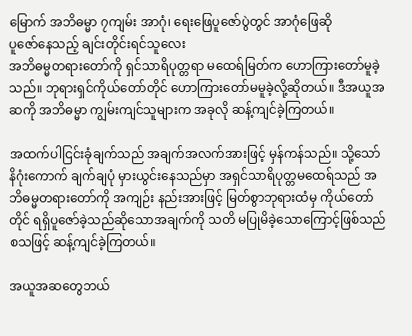မြောက် အဘိဓမ္မာ ၇ကျမ်း အာဂုံ၊ ရေးဖြေပူဇော်ပွဲတွင် အာဂုံဖြေဆို
ပူဇော်နေသည့် ချင်းတိုင်းရင်သူလေး
အဘိဓမ္မတရားတော်ကို ရှင်သာရိပုတ္တရာ မထေရ်မြတ်က ဟောကြားတော်မူခဲ့သည်။ ဘုရားရှင်ကိုယ်တော်တိုင် ဟောကြားတော်မမူခဲ့လို့ဆိုတယ်။ ဒီအယူအဆကို အဘိဓမ္မာ ကျွမ်းကျင်သူများက အခုလို ဆန့်ကျင်ခဲ့ကြတယ်။

အထက်ပါငြင်းခုံချက်သည် အချက်အလက်အားဖြင့် မှန်ကန်သည်။ သို့သော် နိဂုံးကောက် ချက်ချပုံ မှားယွင်းနေသည်မှာ အရှင်သာရိပုတ္တမထေရ်သည် အဘိဓမ္မတရားတော်ကို အကျဉ်း နည်းအားဖြင့် မြတ်စွာဘုရားထံမှ ကိုယ်တော်တိုင် ရရှိပူဇော်ခဲ့သည်ဆိုသောအချက်ကို သတိ မပြုမိခဲ့သောကြောင့်ဖြစ်သည် စသဖြင့် ဆန့်ကျင်ခဲ့ကြတယ်။

အယူအဆတွေဘယ်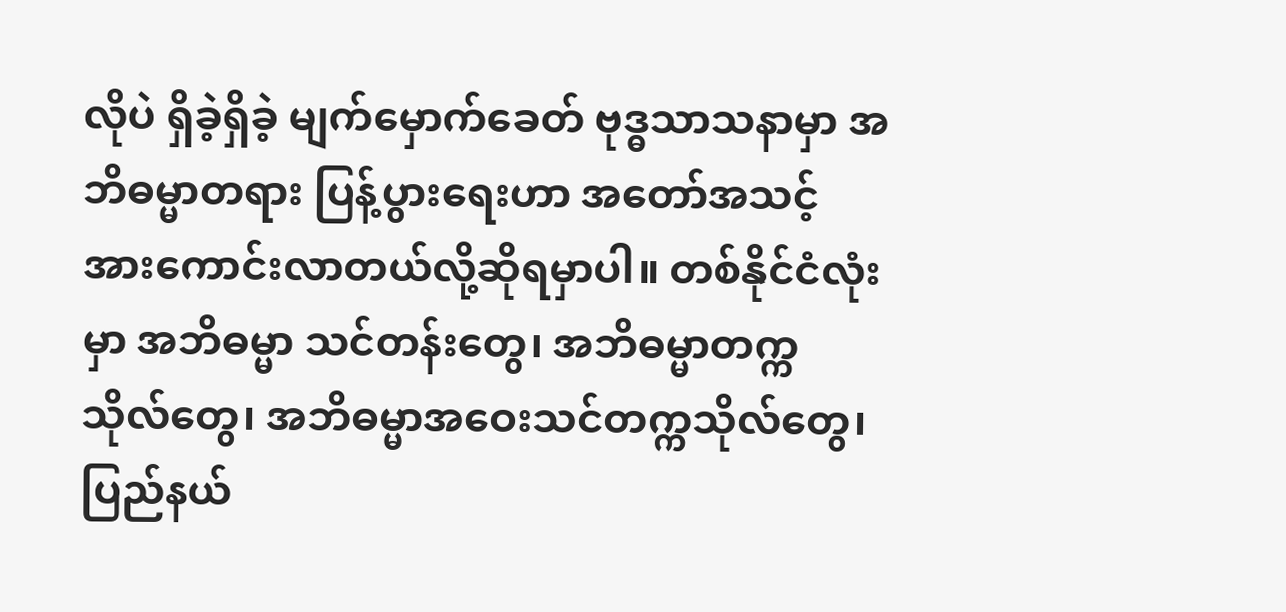လိုပဲ ရှိခဲ့ရှိခဲ့ မျက်မှောက်ခေတ် ဗုဒ္ဓသာသနာမှာ အဘိဓမ္မာတရား ပြန့်ပွားရေးဟာ အတော်အသင့် အားကောင်းလာတယ်လို့ဆိုရမှာပါ။ တစ်နိုင်ငံလုံးမှာ အဘိဓမ္မာ သင်တန်းတွေ၊ အဘိဓမ္မာတက္ကသိုလ်တွေ၊ အဘိဓမ္မာအဝေးသင်တက္ကသိုလ်တွေ၊ ပြည်နယ်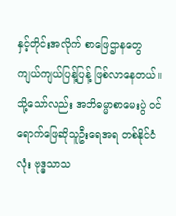နှင့်တိုင်းအလိုက် စာဖြေဌာနတွေ ကျယ်ကျယ်ပြန့်ပြန့် ဖြစ်လာနေတယ်။ သို့သော်လည်း အဘိဓမ္မာစာမေးပွဲ ဝင်ရောက်ဖြေဆိုသူဦးရေအရ တစ်နိုင်ငံလုံး ဗုဒ္ဓသာသ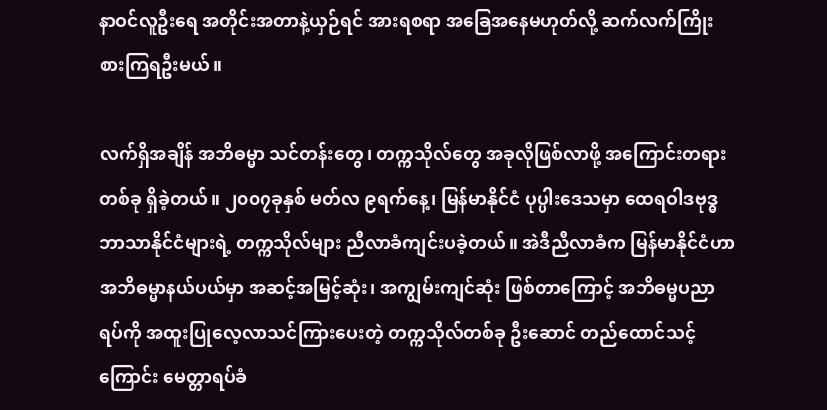နာဝင်လူဦးရေ အတိုင်းအတာနဲ့ယှဉ်ရင် အားရစရာ အခြေအနေမဟုတ်လို့ ဆက်လက်ကြိုးစားကြရဦးမယ်။

လက်ရှိအချိန် အဘိဓမ္မာ သင်တန်းတွေ၊ တက္ကသိုလ်တွေ အခုလိုဖြစ်လာဖို့ အကြောင်းတရားတစ်ခု ရှိခဲ့တယ်။ ၂၀၀၇ခုနှစ် မတ်လ ၉ရက်နေ့၊ မြန်မာနိုင်ငံ ပုပ္ပါးဒေသမှာ ထေရဝါဒဗုဒ္ဓဘာသာနိုင်ငံများရဲ့ တက္ကသိုလ်များ ညီလာခံကျင်းပခဲ့တယ်။ အဲဒီညီလာခံက မြန်မာနိုင်ငံဟာ အဘိဓမ္မာနယ်ပယ်မှာ အဆင့်အမြင့်ဆုံး၊ အကျွမ်းကျင်ဆုံး ဖြစ်တာကြောင့် အဘိဓမ္မပညာရပ်ကို အထူးပြုလေ့လာသင်ကြားပေးတဲ့ တက္ကသိုလ်တစ်ခု ဦးဆောင် တည်ထောင်သင့်ကြောင်း မေတ္တာရပ်ခံ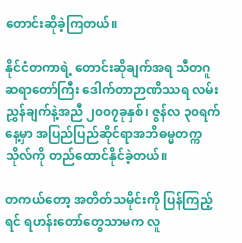တောင်းဆိုခဲ့ကြတယ်။

နိုင်ငံတကာရဲ့ တောင်းဆိုချက်အရ သီတဂူဆရာတော်ကြီး ဒေါက်တာဉာဏိဿရ လမ်း ညွှန်ချက်နဲ့အညီ ၂၀၀၇ခုနှစ်၊ ဇွန်လ ၃၀ရက်နေ့မှာ အပြည်ပြည်ဆိုင်ရာအဘိဓမ္မတက္ကသိုလ်ကို တည်ထောင်နိုင်ခဲ့တယ်။

တကယ်တော့ အတိတ်သမိုင်းကို ပြန်ကြည့်ရင် ရဟန်းတော်တွေသာမက လူ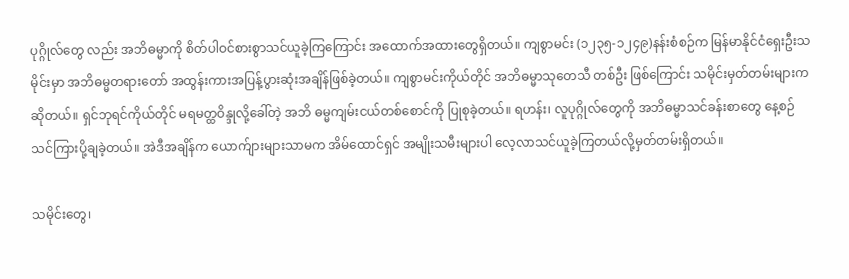ပုဂ္ဂိုလ်တွေ လည်း အဘိဓမ္မာကို စိတ်ပါဝင်စားစွာသင်ယူခဲ့ကြကြောင်း အထောက်အထားတွေရှိတယ်။ ကျစွာမင်း (၁၂၃၅-၁၂၄၉)နန်းစံစဉ်က မြန်မာနိုင်ငံရှေးဦးသမိုင်းမှာ အဘိဓမ္မတရားတော် အထွန်းကားအပြန့်ပွားဆုံးအချိန်ဖြစ်ခဲ့တယ်။ ကျစွာမင်းကိုယ်တိုင် အဘိဓမ္မာသုတေသီ တစ်ဦး ဖြစ်ကြောင်း သမိုင်းမှတ်တမ်းများက ဆိုတယ်။ ရှင်ဘုရင်ကိုယ်တိုင် မရမတ္ထဝိန္ဒုလို့ခေါ်တဲ့ အဘိ ဓမ္မကျမ်းငယ်တစ်စောင်ကို ပြုစုခဲ့တယ်။ ရဟန်း၊ လူပုဂ္ဂိုလ်တွေကို အဘိဓမ္မာသင်ခန်းစာတွေ နေ့စဉ် သင်ကြားပို့ချခဲ့တယ်။ အဲဒီအချိန်က ယောက်ျားများသာမက အိမ်ထောင်ရှင် အမျိုးသမီးများပါ လေ့လာသင်ယူခဲ့ကြတယ်လို့မှတ်တမ်းရှိတယ်။

သမိုင်းတွေ၊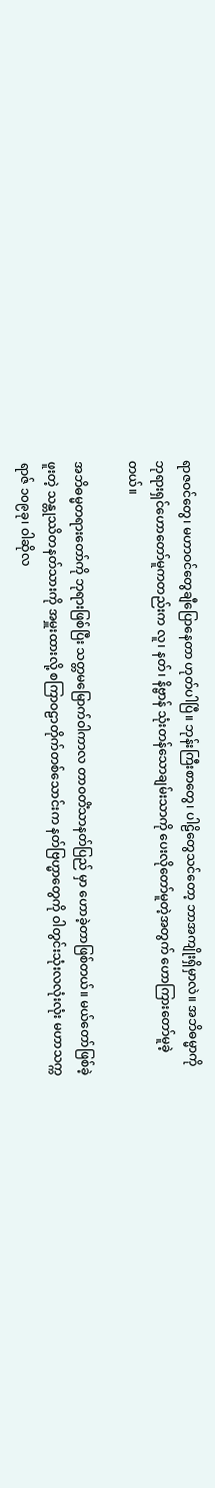ရာဇဝင်တွေ၊ မဟာဝင်တွေချီပြောနေတာ ဟုတ်ပါပြီ။ ဘုန်းကြီးစာတွေ၊ ပါဠိတွေသင်တော့ ဘာအကျိုးရှိမှာလဲ။ အဘိဓမ္မာကို ဘုရားရှင်ဟောတော်မူကတည်းက လူ၊ နတ်၊ နိဗ္ဗာန် သုံးတန်သောချမ်းသာကို ပေးလိုတော်မူတဲ့အတွက် ဟောကြားတော်မူခဲ့တယ်။

အဘိဓမ္မတရားတော်ကို ဘုရားဖြစ်ပြီး သတ္တမမြောက်ဝါကာလ တာဝတိံသာနတ်ပြည် မှာ ဟောခဲ့တာဖြစ်တယ်။ မယ်တော်ဖြစ်ခဲ့ဖူးတဲ့ သန္တုဿိတနတ်သားကို အမှူးထားလို့ စကြာဝဠာတိုက်တစ်သောင်းက နတ်ဗြဟ္မာတွေကို ဝါတွင်းသုံးလလုံးလုံး မဟာသက္ကရာဇ် ၁၀၉ခု၊ ဝါဆိုလ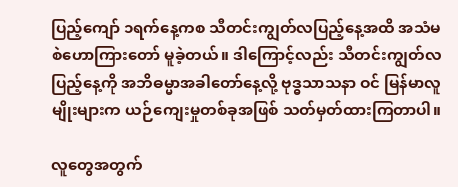ပြည့်ကျော် ၁ရက်နေ့ကစ သီတင်းကျွတ်လပြည့်နေ့အထိ အသံမစဲဟောကြားတော် မူခဲ့တယ်။ ဒါကြောင့်လည်း သီတင်းကျွတ်လပြည့်နေ့ကို အဘိဓမ္မာအခါတော်နေ့လို့ ဗုဒ္ဓသာသနာ ဝင် မြန်မာလူမျိုးများက ယဉ်ကျေးမှုတစ်ခုအဖြစ် သတ်မှတ်ထားကြတာပါ။

လူတွေအတွက်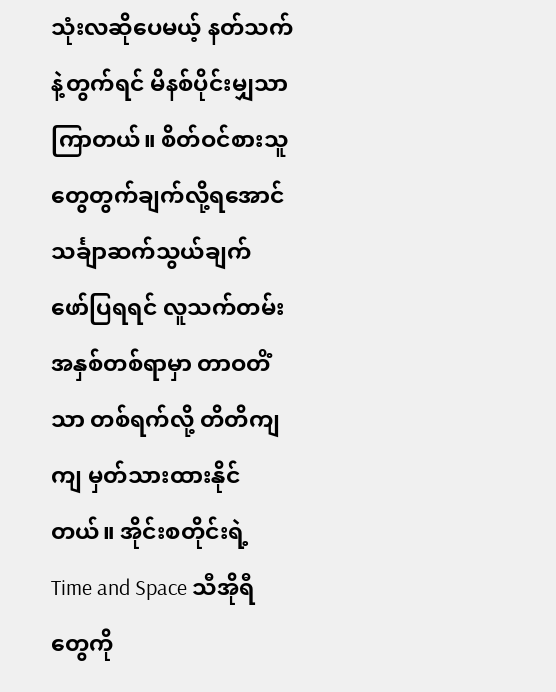သုံးလဆိုပေမယ့် နတ်သက်နဲ့တွက်ရင် မိနစ်ပိုင်းမျှသာကြာတယ်။ စိတ်ဝင်စားသူတွေတွက်ချက်လို့ရအောင် သင်္ချာဆက်သွယ်ချက် ဖော်ပြရရင် လူသက်တမ်း အနှစ်တစ်ရာမှာ တာဝတိံသာ တစ်ရက်လို့ တိတိကျကျ မှတ်သားထားနိုင်တယ်။ အိုင်းစတိုင်းရဲ့ Time and Space သီအိုရီတွေကို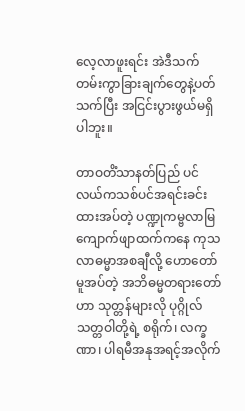လေ့လာဖူးရင်း အဲဒီသက်တမ်းကွာခြားချက်တွေနဲ့ပတ်သက်ပြီး အငြင်းပွားဖွယ်မရှိပါဘူး။

တာဝတိံသာနတ်ပြည် ပင်လယ်ကသစ်ပင်အရင်းခင်းထားအပ်တဲ့ ပဏ္ဍုကမ္ဗလာမြ ကျောက်ဖျာထက်ကနေ ကုသလာဓမ္မာအစချီလို့ ဟောတော်မူအပ်တဲ့ အဘိဓမ္မတရားတော်ဟာ သုတ္တန်များလို ပုဂ္ဂိုလ်သတ္တဝါတို့ရဲ့ စရိုက်၊ လက္ခဏာ၊ ပါရမီအနုအရင့်အလိုက်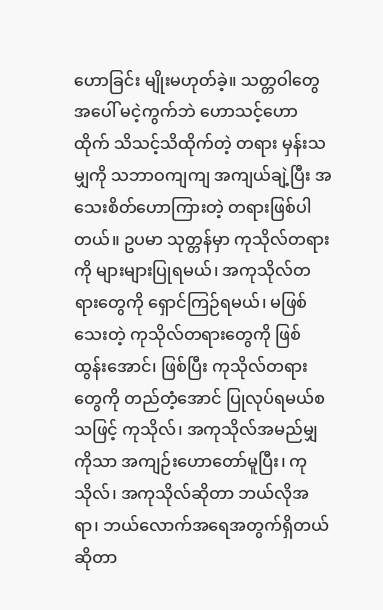ဟောခြင်း မျိုးမဟုတ်ခဲ့။ သတ္တဝါတွေအပေါ် မငဲ့ကွက်ဘဲ ဟောသင့်ဟောထိုက် သိသင့်သိထိုက်တဲ့ တရား မှန်းသမျှကို သဘာဝကျကျ အကျယ်ချဲ့ပြီး အသေးစိတ်ဟောကြားတဲ့ တရားဖြစ်ပါတယ်။ ဥပမာ သုတ္တန်မှာ ကုသိုလ်တရားကို များများပြုရမယ်၊ အကုသိုလ်တရားတွေကို ရှောင်ကြဉ်ရမယ်၊ မဖြစ်သေးတဲ့ ကုသိုလ်တရားတွေကို ဖြစ်ထွန်းအောင်၊ ဖြစ်ပြီး ကုသိုလ်တရားတွေကို တည်တံ့အောင် ပြုလုပ်ရမယ်စသဖြင့် ကုသိုလ်၊ အကုသိုလ်အမည်မျှကိုသာ အကျဉ်းဟောတော်မူပြီး၊ ကုသိုလ်၊ အကုသိုလ်ဆိုတာ ဘယ်လိုအရာ၊ ဘယ်လောက်အရေအတွက်ရှိတယ်ဆိုတာ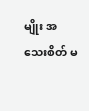မျိုး အသေးစိတ် မ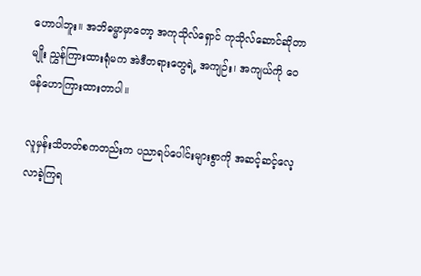ဟောပါဘူး။ အဘိဓမ္မာမှာတော့ အကုသိုလ်ရှောင် ကုသိုလ်ဆောင်ဆိုတာမျိုး ညွှန်ကြားထားရုံမက အဲဒီတရားတွေရဲ့ အကျဉ်း၊ အကျယ်ကို ဝေဖန်ဟောကြားထားတာပါ။

လူမှန်းသိတတ်စကတည်းက ပညာရပ်ပေါင်းများစွာကို အဆင့်ဆင့်လေ့လာခဲ့ကြရ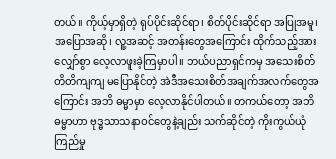တယ်။ ကိုယ့်မှာရှိတဲ့ ရုပ်ပိုင်းဆိုင်ရာ၊ စိတ်ပိုင်းဆိုင်ရာ အပြုအမူ၊ အပြောအဆို၊ လူ့အဆင့် အတန်းတွေအကြောင်း ထိုက်သည့်အားလျှော်စွာ လေ့လာဖူးခဲ့ကြမှာပါ။ ဘယ်ပညာရှင်ကမှ အသေးစိတ်တိတိကျကျ မပြောနိုင်တဲ့ အဲဒီအသေးစိတ်အချက်အလက်တွေအကြောင်း အဘိ ဓမ္မာမှာ လေ့လာနိုင်ပါတယ်။ တကယ်တော့ အဘိဓမ္မာဟာ ဗုဒ္ဓသာသနာဝင်တွေနဲ့ချည်း သက်ဆိုင်တဲ့ ကိုးကွယ်ယုံကြည်မှု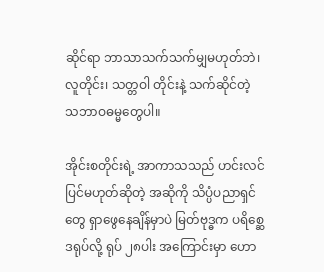ဆိုင်ရာ ဘာသာသက်သက်မျှမဟုတ်ဘဲ၊ လူတိုင်း၊ သတ္တဝါ တိုင်းနဲ့ သက်ဆိုင်တဲ့ သဘာဝဓမ္မတွေပါ။

အိုင်းစတိုင်းရဲ့ အာကာသသည် ဟင်းလင်ပြင်မဟုတ်ဆိုတဲ့ အဆိုကို သိပ္ပံပညာရှင်တွေ ရှာဖွေနေချိန်မှာပဲ မြတ်ဗုဒ္ဓက ပရိစ္ဆေဒရုပ်လို့ ရုပ် ၂၈ပါး အကြောင်းမှာ ဟော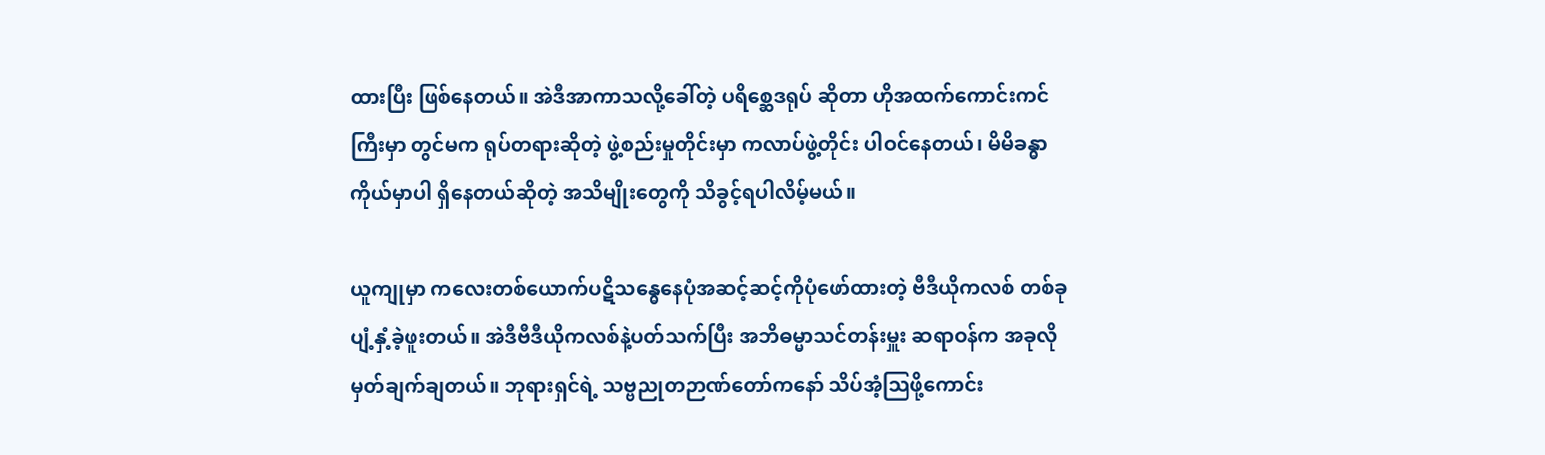ထားပြီး ဖြစ်နေတယ်။ အဲဒီအာကာသလို့ခေါ်တဲ့ ပရိစ္ဆေဒရုပ် ဆိုတာ ဟိုအထက်ကောင်းကင်ကြီးမှာ တွင်မက ရုပ်တရားဆိုတဲ့ ဖွဲ့စည်းမှုတိုင်းမှာ ကလာပ်ဖွဲ့တိုင်း ပါဝင်နေတယ်၊ မိမိခန္ဓာကိုယ်မှာပါ ရှိနေတယ်ဆိုတဲ့ အသိမျိုးတွေကို သိခွင့်ရပါလိမ့်မယ်။

ယူကျုမှာ ကလေးတစ်ယောက်ပဋိသန္ဓေနေပုံအဆင့်ဆင့်ကိုပုံဖော်ထားတဲ့ ဗီဒီယိုကလစ် တစ်ခုပျံ့နှံ့ခဲ့ဖူးတယ်။ အဲဒီဗီဒီယိုကလစ်နဲ့ပတ်သက်ပြီး အဘိဓမ္မာသင်တန်းမှူး ဆရာဝန်က အခုလို မှတ်ချက်ချတယ်။ ဘုရားရှင်ရဲ့ သဗ္ဗညုတဉာဏ်တော်ကနော် သိပ်အံ့သြဖို့ကောင်း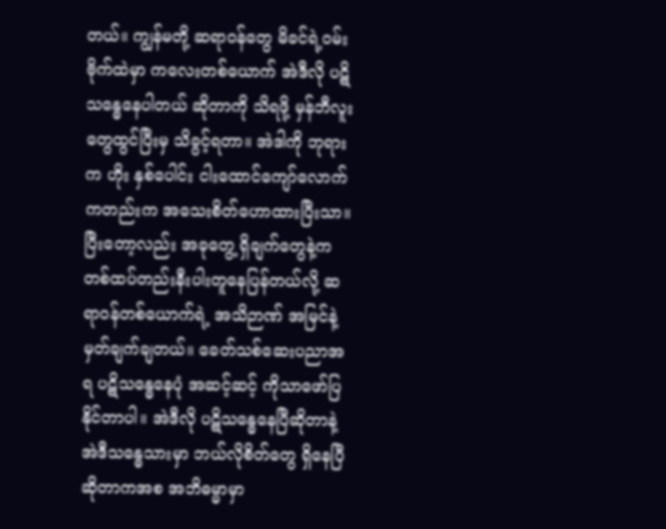တယ်။ ကျွန်မတို့ ဆရာဝန်တွေ မိခင်ရဲ့ဝမ်းဗိုက်ထဲမှာ ကလေးတစ်ယောက် အဲဒီလို ပဋိသန္ဓေနေပါတယ် ဆိုတာကို သိရဖို့ မှန်ဘီလူးတွေထွင်ပြီးမှ သိခွင့်ရတာ။ အဲဒါကို ဘုရားက ဟိုး နှစ်ပေါင်း ငါးထောင်ကျော်လောက်ကတည်းက အသေးစိတ်ဟောထားပြီးသာ။ ပြီးတော့လည်း အခုတွေ့ ရှိချက်တွေနဲ့က တစ်ထပ်တည်းနီးပါးတူနေပြန်တယ်လို့ ဆရာဝန်တစ်ယောက်ရဲ့ အသိဉာဏ် အမြင်နဲ့ မှတ်ချက်ချတယ်။ ခေတ်သစ်ဆေးပညာအရ ပဋိသန္ဓေနေပုံ အဆင့်ဆင့် ကိုသာဖော်ပြနိုင်တာပါ။ အဲဒီလို ပဋိသန္ဓေနေပြီဆိုတာနဲ့ အဲဒီသန္ဓေသားမှာ ဘယ်လိုစိတ်တွေ ရှိနေပြီဆိုတာကအစ အဘိဓမ္မာမှာ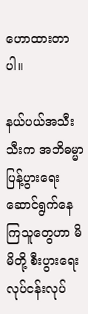ဟောထားတာပါ။

နယ်ပယ်အသီးသီးက အဘိဓမ္မာပြန့်ပွားရေး ဆောင်ရွက်နေကြသူတွေဟာ မိမိတို့ စီးပွားရေးလုပ်ငန်းလုပ်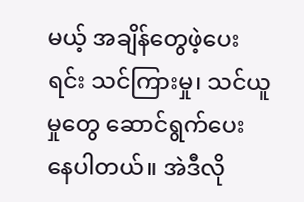မယ့် အချိန်တွေဖဲ့ပေးရင်း သင်ကြားမှု၊ သင်ယူမှုတွေ ဆောင်ရွက်ပေး နေပါတယ်။ အဲဒီလို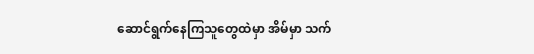ဆောင်ရွက်နေကြသူတွေထဲမှာ အိမ်မှာ သက်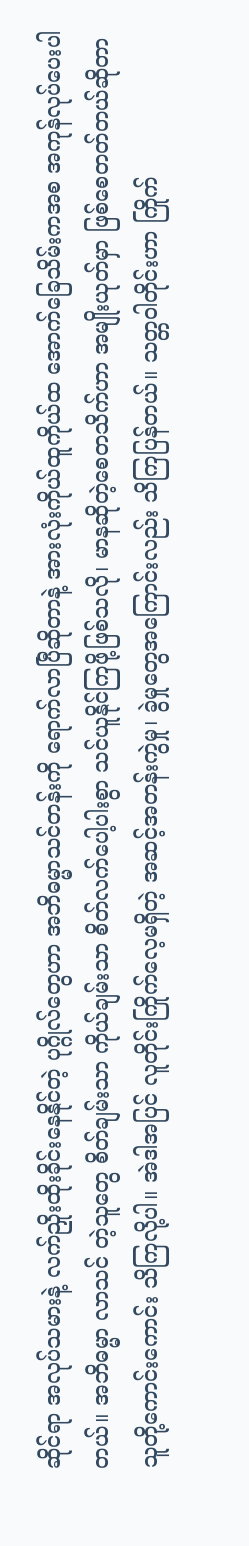ဆိုင်ရာ အလုပ်သမားနဲ့ လက်ညှိုးထိုးခိုင်းနေနိုင်တဲ့ ပုဂ္ဂိုလ်တွေဟာ အဘိဓမ္မာသင်တန်းကို ရောက်လာပြီဆိုတာနဲ့ အားလုံးကိုယ်ထူကိုယ်ထ အောက်ခြေသိမ်းကအစ အကုန်လုပ်ပေးပါတယ်။ အဘိဓမ္မာ လာသင် တဲ့သူတွေ စိတ်ချမ်းသာ ကိုယ်ချမ်းသာ စိတ်လက်ပေါ့ပါးစွာ သင်ယူနိုင်ကြဖို့ဖြစ်သလို၊ မာနဆိုတဲ့စေတသိက်ဟာ အမျိုးယုတ်မှာ ဖြစ်စေတတ်တယ်ဆိုတာ သူတို့ကောင်းကောင်း သိကြလို့ပါ။ အဲဒါအပြင် လူတိုင်းကြိုက်လေ့မရှိတဲ့ အဆင့်အတန်းကွဲမှု၊ ခွဲမှုတွေအကြောင်းလည်း သိကြပြန်တယ်။ သတ္တဝါတိုင်းဟာ ကြိုက်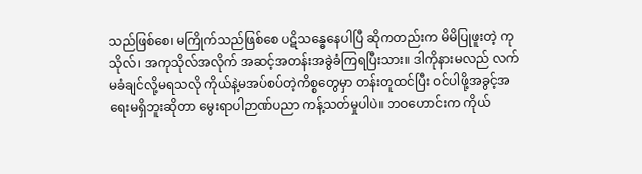သည်ဖြစ်စေ၊ မကြိုက်သည်ဖြစ်စေ ပဋိသန္ဓေနေပါပြီ ဆိုကတည်းက မိမိပြုဖူးတဲ့ ကုသိုလ်၊ အကုသိုလ်အလိုက် အဆင့်အတန်းအခွဲခံကြရပြီးသား။ ဒါကိုနားမလည် လက်မခံချင်လို့မရသလို ကိုယ်နဲ့မအပ်စပ်တဲ့ကိစ္စတွေမှာ တန်းတူထင်ပြီး ဝင်ပါဖို့အခွင့်အရေးမရှိဘူးဆိုတာ မွေးရာပါဉာဏ်ပညာ ကန့်သတ်မှုပါပဲ။ ဘဝဟောင်းက ကိုယ်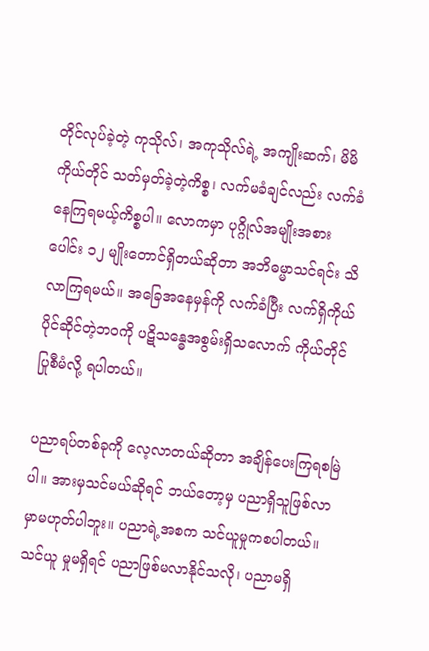တိုင်လုပ်ခဲ့တဲ့ ကုသိုလ်၊ အကုသိုလ်ရဲ့ အကျိုးဆက်၊ မိမိကိုယ်တိုင် သတ်မှတ်ခဲ့တဲ့ကိစ္စ၊ လက်မခံချင်လည်း လက်ခံနေကြရမယ့်ကိစ္စပါ။ လောကမှာ ပုဂ္ဂိုလ်အမျိုးအစားပေါင်း ၁၂ မျိုးတောင်ရှိတယ်ဆိုတာ အဘိဓမ္မာသင်ရင်း သိလာကြရမယ်။ အခြေအနေမှန်ကို လက်ခံပြီး လက်ရှိကိုယ်ပိုင်ဆိုင်တဲ့ဘဝကို ပဋိသန္ဓေအစွမ်းရှိသလောက် ကိုယ်တိုင်ပြုစီမံလို့ ရပါတယ်။

ပညာရပ်တစ်ခုကို လေ့လာတယ်ဆိုတာ အချိန်ပေးကြရစမြဲပါ။ အားမှသင်မယ်ဆိုရင် ဘယ်တော့မှ ပညာရှိသူဖြစ်လာမှာမဟုတ်ပါဘူး။ ပညာရဲ့အစက သင်ယူမှုကစပါတယ်။ သင်ယူ မှုမရှိရင် ပညာဖြစ်မလာနိုင်သလို၊ ပညာမရှိ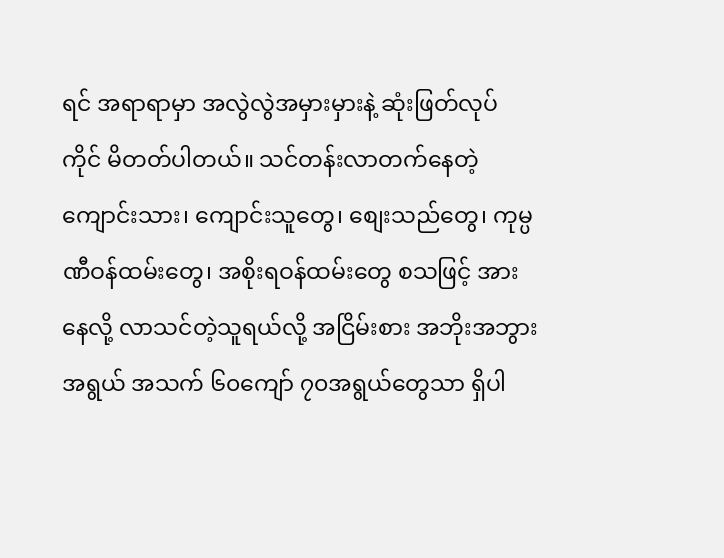ရင် အရာရာမှာ အလွဲလွဲအမှားမှားနဲ့ ဆုံးဖြတ်လုပ် ကိုင် မိတတ်ပါတယ်။ သင်တန်းလာတက်နေတဲ့ ကျောင်းသား၊ ကျောင်းသူတွေ၊ စျေးသည်တွေ၊ ကုမ္ပဏီဝန်ထမ်းတွေ၊ အစိုးရဝန်ထမ်းတွေ စသဖြင့် အားနေလို့ လာသင်တဲ့သူရယ်လို့ အငြိမ်းစား အဘိုးအဘွားအရွယ် အသက် ၆၀ကျော် ၇၀အရွယ်တွေသာ ရှိပါ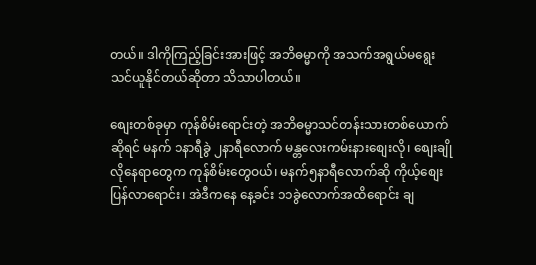တယ်။ ဒါကိုကြည့်ခြင်းအားဖြင့် အဘိဓမ္မာကို အသက်အရွယ်မရွေး သင်ယူနိုင်တယ်ဆိုတာ သိသာပါတယ်။

စျေးတစ်ခုမှာ ကုန်စိမ်းရောင်းတဲ့ အဘိဓမ္မာသင်တန်းသားတစ်ယောက်ဆိုရင် မနက် ၁နာရီခွဲ ၂နာရီလောက် မန္တလေးကမ်းနားစျေးလို၊ စျေးချိုလိုနေရာတွေက ကုန်စိမ်းတွေဝယ်၊ မနက်၅နာရီလောက်ဆို ကိုယ့်စျေးပြန်လာရောင်း၊ အဲဒီကနေ နေ့ခင်း ၁၁ခွဲလောက်အထိရောင်း ချ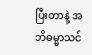ပြီးတာနဲ့ အဘိဓမ္မာသင်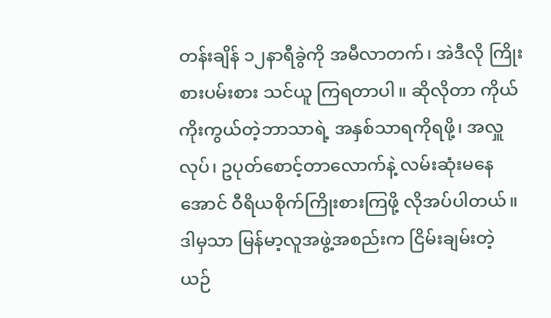တန်းချိန် ၁၂နာရီခွဲကို အမီလာတက်၊ အဲဒီလို ကြိုးစားပမ်းစား သင်ယူ ကြရတာပါ။ ဆိုလိုတာ ကိုယ်ကိုးကွယ်တဲ့ဘာသာရဲ့ အနှစ်သာရကိုရဖို့၊ အလှူလုပ်၊ ဥပုတ်စောင့်တာလောက်နဲ့ လမ်းဆုံးမနေအောင် ဝီရိယစိုက်ကြိုးစားကြဖို့ လိုအပ်ပါတယ်။ ဒါမှသာ မြန်မာ့လူအဖွဲ့အစည်းက ငြိမ်းချမ်းတဲ့ ယဉ်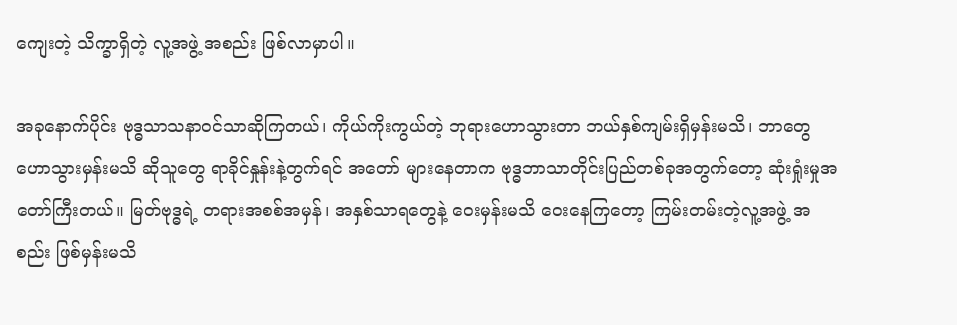ကျေးတဲ့ သိက္ခာရှိတဲ့ လူ့အဖွဲ့ အစည်း ဖြစ်လာမှာပါ။

အခုနောက်ပိုင်း ဗုဒ္ဓသာသနာဝင်သာဆိုကြတယ်၊ ကိုယ်ကိုးကွယ်တဲ့ ဘုရားဟောသွားတာ ဘယ်နှစ်ကျမ်းရှိမှန်းမသိ၊ ဘာတွေဟောသွားမှန်းမသိ ဆိုသူတွေ ရာခိုင်နှုန်းနဲ့တွက်ရင် အတော် များနေတာက ဗုဒ္ဓဘာသာတိုင်းပြည်တစ်ခုအတွက်တော့ ဆုံးရှုံးမှုအတော်ကြီးတယ်။ မြတ်ဗုဒ္ဓရဲ့ တရားအစစ်အမှန်၊ အနှစ်သာရတွေနဲ့ ဝေးမှန်းမသိ ဝေးနေကြတော့ ကြမ်းတမ်းတဲ့လူ့အဖွဲ့ အစည်း ဖြစ်မှန်းမသိ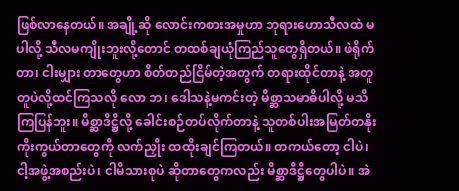ဖြစ်လာနေတယ်။ အချို့ဆို လောင်းကစားအမှုဟာ ဘုရားဟောသီလထဲ မပါလို့ သီလမကျိုးဘူးလို့တောင် တထစ်ချယုံကြည်သူတွေရှိတယ်။ ဖဲရိုက်တာ၊ ငါးမျှား တာတွေဟာ စိတ်တည်ငြိမ်တဲ့အတွက် တရားထိုင်တာနဲ့ အတူတူပဲလို့ထင်ကြသလို လော ဘ၊ ဒေါသနဲ့မကင်းတဲ့ မိစ္ဆာသမာဓိပါလို့ မသိကြပြန်ဘူး။ မိစ္ဆာဒိဋ္ဌိလို့ ခေါင်းစဉ်တပ်လိုက်တာနဲ့ သူတစ်ပါးအမြတ်တနိုးကိုးကွယ်တာတွေကို လက်ညှိုး ထထိုးချင်ကြတယ်။ တကယ်တော့ ငါပဲ၊ ငါ့အဖွဲ့အစည်းပဲ၊ ငါမိသားစုပဲ ဆိုတာတွေကလည်း မိစ္ဆာဒိဋ္ဌိတွေပါပဲ။ အဲ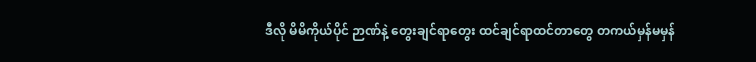ဒီလို မိမိကိုယ်ပိုင် ဉာဏ်နဲ့ တွေးချင်ရာတွေး ထင်ချင်ရာထင်တာတွေ တကယ်မှန်မမှန်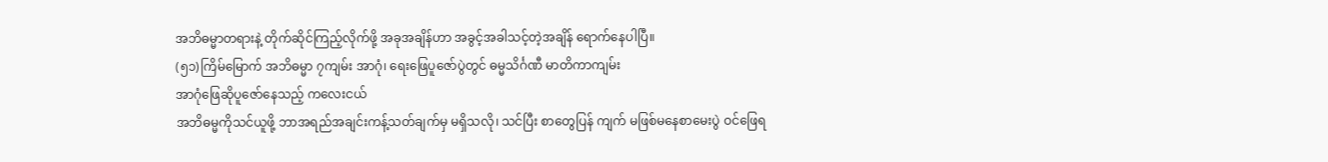အဘိဓမ္မာတရားနဲ့ တိုက်ဆိုင်ကြည့်လိုက်ဖို့ အခုအချိန်ဟာ အခွင့်အခါသင့်တဲ့အချိန် ရောက်နေပါပြီ။
(၅၁)ကြိမ်မြောက် အဘိဓမ္မာ ၇ကျမ်း အာဂုံ၊ ရေးဖြေပူဇော်ပွဲတွင် ဓမ္မသိင်္ဂဏီ မာတိကာကျမ်း
အာဂုံဖြေဆိုပူဇော်နေသည့် ကလေးငယ်
အဘိဓမ္မကိုသင်ယူဖို့ ဘာအရည်အချင်းကန့်သတ်ချက်မှ မရှိသလို၊ သင်ပြီး စာတွေပြန် ကျက် မဖြစ်မနေစာမေးပွဲ ဝင်ဖြေရ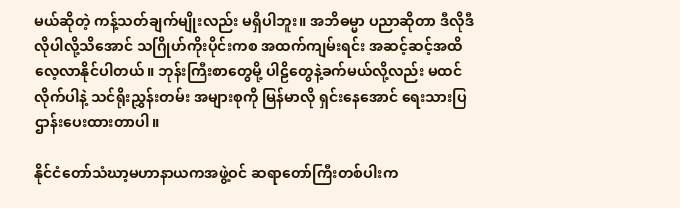မယ်ဆိုတဲ့ ကန့်သတ်ချက်မျိုးလည်း မရှိပါဘူး။ အဘိဓမ္မာ ပညာဆိုတာ ဒီလိုဒီလိုပါလို့သိအောင် သဂြိုဟ်ကိုးပိုင်းကစ အထက်ကျမ်းရင်း အဆင့်ဆင့်အထိ လေ့လာနိုင်ပါတယ်။ ဘုန်းကြီးစာတွေမို့ ပါဠိတွေနဲ့ခက်မယ်လို့လည်း မထင်လိုက်ပါနဲ့ သင်ရိုးညွှန်းတမ်း အများစုကို မြန်မာလို ရှင်းနေအောင် ရေးသားပြဌာန်းပေးထားတာပါ။

နိုင်ငံတော်သံဃာ့မဟာနာယကအဖွဲ့ဝင် ဆရာတော်ကြီးတစ်ပါးက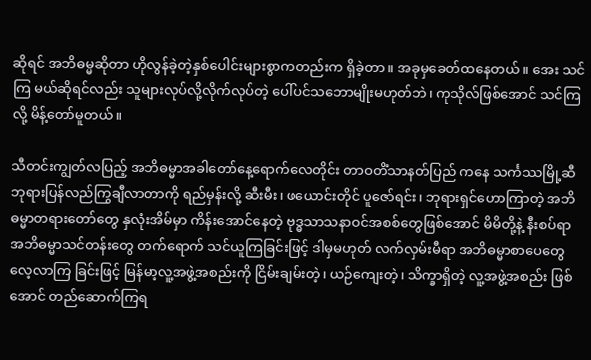ဆိုရင် အဘိဓမ္မဆိုတာ ဟိုလွန်ခဲ့တဲ့နှစ်ပေါင်းများစွာကတည်းက ရှိခဲ့တာ။ အခုမှခေတ်ထနေတယ်။ အေး သင်ကြ မယ်ဆိုရင်လည်း သူများလုပ်လို့လိုက်လုပ်တဲ့ ပေါ်ပင်သဘောမျိုးမဟုတ်ဘဲ၊ ကုသိုလ်ဖြစ်အောင် သင်ကြလို့ မိန့်တော်မူတယ်။

သီတင်းကျွတ်လပြည့် အဘိဓမ္မာအခါတော်နေ့ရောက်လေတိုင်း တာဝတိံသာနတ်ပြည် ကနေ သင်္ကဿမြို့ဆီ ဘုရားပြန်လည်ကြွချီလာတာကို ရည်မှန်းလို့ ဆီးမီး၊ ဖယောင်းတိုင် ပူဇော်ရင်း၊ ဘုရားရှင်ဟောကြာတဲ့ အဘိဓမ္မာတရားတော်တွေ နှလုံးအိမ်မှာ ကိန်းအောင်နေတဲ့ ဗုဒ္ဓသာသနာဝင်အစစ်တွေဖြစ်အောင် မိမိတို့နဲ့ နီးစပ်ရာ အဘိဓမ္မာသင်တန်းတွေ တက်ရောက် သင်ယူကြခြင်းဖြင့် ဒါမှမဟုတ် လက်လှမ်းမီရာ အဘိဓမ္မာစာပေတွေ လေ့လာကြ ခြင်းဖြင့် မြန်မာ့လူ့အဖွဲ့အစည်းကို ငြိမ်းချမ်းတဲ့၊ ယဉ်ကျေးတဲ့၊ သိက္ခာရှိတဲ့ လူ့အဖွဲ့အစည်း ဖြစ်အောင် တည်ဆောက်ကြရ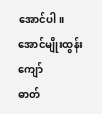အောင်ပါ။
အောင်မျိုးထွန်းကျော်
ဓာတ်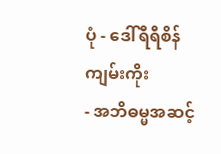ပုံ - ဒေါ်ရီရီစိန်
ကျမ်းကိုး
- အဘိဓမ္မအဆင့်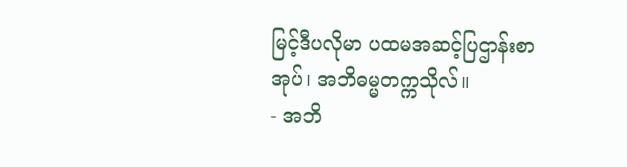မြင့်ဒီပလိုမာ ပထမအဆင့်ပြဌာန်းစာအုပ်၊ အဘိဓမ္မတက္ကသိုလ်။
- အဘိ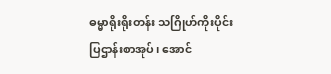ဓမ္မာရိုးရိုးတန်း သဂြိုဟ်ကိုးပိုင်းပြဌာန်းစာအုပ်၊ အောင်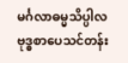မင်္ဂလာဓမ္မသိပ္ပါလ
ဗုဒ္ဓစာပေသင်တန်း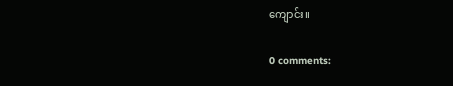ကျောင်း။

0 comments: